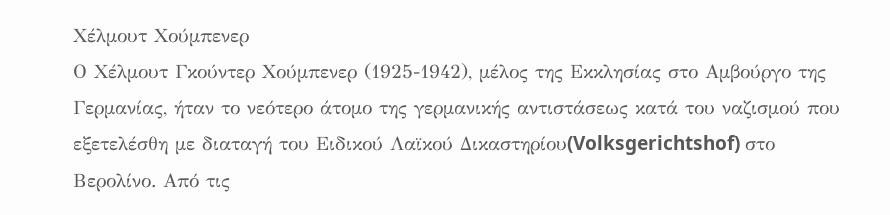Χέλμουτ Χούμπενερ
Ο Χέλμουτ Γκούντερ Χούμπενερ (1925-1942), μέλος της Εκκλησίας στο Αμβούργο της Γερμανίας, ήταν το νεότερο άτομο της γερμανικής αντιστάσεως κατά του ναζισμού που εξετελέσθη με διαταγή του Ειδικού Λαϊκού Δικαστηρίου(Volksgerichtshof) στο Βερολίνο. Από τις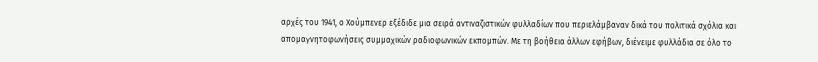αρχές του 1941, ο Χούμπενερ εξέδιδε μια σειρά αντιναζιστικών φυλλαδίων που περιελάμβαναν δικά του πολιτικά σχόλια και απομαγνητοφωνήσεις συμμαχικών ραδιοφωνικών εκπομπών. Με τη βοήθεια άλλων εφήβων, διένειμε φυλλάδια σε όλο το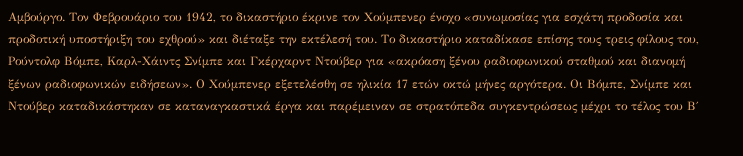Αμβούργο. Τον Φεβρουάριο του 1942, το δικαστήριο έκρινε τον Χούμπενερ ένοχο «συνωμοσίας για εσχάτη προδοσία και προδοτική υποστήριξη του εχθρού» και διέταξε την εκτέλεσή του. Το δικαστήριο καταδίκασε επίσης τους τρεις φίλους του, Ρούντολφ Βόμπε, Καρλ-Χάιντς Σνίμπε και Γκέρχαρντ Ντούβερ για «ακρόαση ξένου ραδιοφωνικού σταθμού και διανομή ξένων ραδιοφωνικών ειδήσεων». Ο Χούμπενερ εξετελέσθη σε ηλικία 17 ετών οκτώ μήνες αργότερα. Οι Βόμπε, Σνίμπε και Ντούβερ καταδικάστηκαν σε καταναγκαστικά έργα και παρέμειναν σε στρατόπεδα συγκεντρώσεως μέχρι το τέλος του Β΄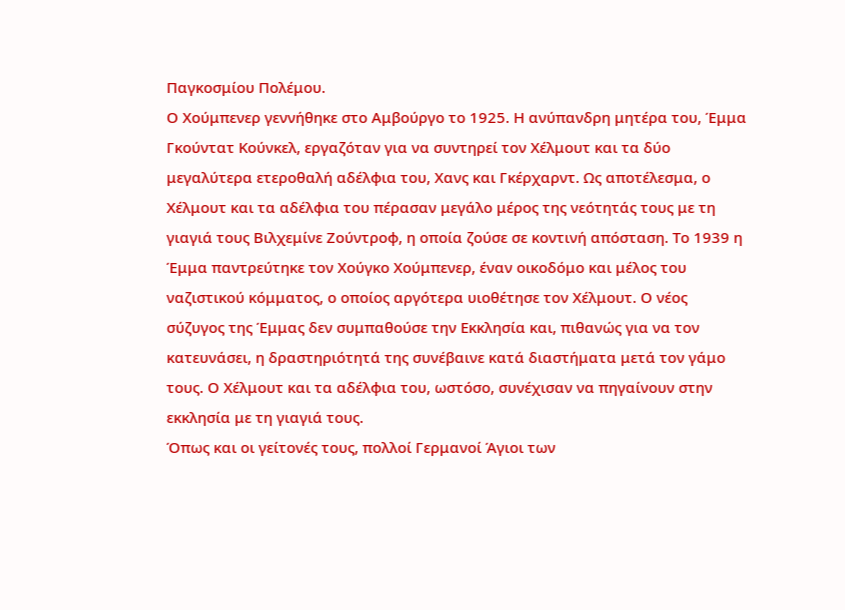Παγκοσμίου Πολέμου.
Ο Χούμπενερ γεννήθηκε στο Αμβούργο το 1925. Η ανύπανδρη μητέρα του, Έμμα Γκούντατ Κούνκελ, εργαζόταν για να συντηρεί τον Χέλμουτ και τα δύο μεγαλύτερα ετεροθαλή αδέλφια του, Χανς και Γκέρχαρντ. Ως αποτέλεσμα, ο Χέλμουτ και τα αδέλφια του πέρασαν μεγάλο μέρος της νεότητάς τους με τη γιαγιά τους Βιλχεμίνε Ζούντροφ, η οποία ζούσε σε κοντινή απόσταση. Το 1939 η Έμμα παντρεύτηκε τον Χούγκο Χούμπενερ, έναν οικοδόμο και μέλος του ναζιστικού κόμματος, ο οποίος αργότερα υιοθέτησε τον Χέλμουτ. Ο νέος σύζυγος της Έμμας δεν συμπαθούσε την Εκκλησία και, πιθανώς για να τον κατευνάσει, η δραστηριότητά της συνέβαινε κατά διαστήματα μετά τον γάμο τους. Ο Χέλμουτ και τα αδέλφια του, ωστόσο, συνέχισαν να πηγαίνουν στην εκκλησία με τη γιαγιά τους.
Όπως και οι γείτονές τους, πολλοί Γερμανοί Άγιοι των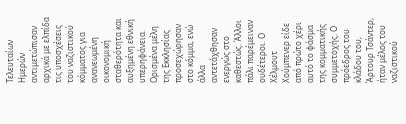Τελευταίων Ημερών αντιμετώπισαν αρχικά με ελπίδα τις υποσχέσεις του ναζιστικού κόμματος για ανανεωμένη οικονομική σταθερότητα και αυξημένη εθνική υπερηφάνεια. Ορισμένα μέλη της Εκκλησίας προσεχώρησαν στο κόμμα, ενώ άλλα αντετάχθησαν ενεργώς στο καθεστώς. Άλλοι πάλι παρέμειναν ουδέτεροι. Ο Χέλμουτ Χούμπενερ είδε από πρώτο χέρι αυτό το φάσμα της κομματικής συμμετοχής. Ο πρόεδρος του κλάδου του, Άρτουρ Τσάντερ, ήταν μέλος του ναζιστικού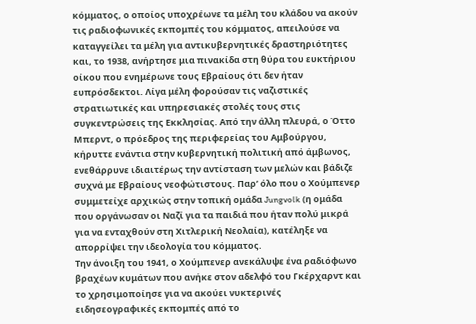κόμματος, ο οποίος υποχρέωνε τα μέλη του κλάδου να ακούν τις ραδιοφωνικές εκπομπές του κόμματος, απειλούσε να καταγγείλει τα μέλη για αντικυβερνητικές δραστηριότητες και, το 1938, ανήρτησε μια πινακίδα στη θύρα του ευκτήριου οίκου που ενημέρωνε τους Εβραίους ότι δεν ήταν ευπρόσδεκτοι. Λίγα μέλη φορούσαν τις ναζιστικές στρατιωτικές και υπηρεσιακές στολές τους στις συγκεντρώσεις της Εκκλησίας. Από την άλλη πλευρά, ο Όττο Μπερντ, ο πρόεδρος της περιφερείας του Αμβούργου, κήρυττε ενάντια στην κυβερνητική πολιτική από άμβωνος, ενεθάρρυνε ιδιαιτέρως την αντίσταση των μελών και βάδιζε συχνά με Εβραίους νεοφώτιστους. Παρ’ όλο που ο Χούμπενερ συμμετείχε αρχικώς στην τοπική ομάδα Jungvolk (η ομάδα που οργάνωσαν οι Ναζί για τα παιδιά που ήταν πολύ μικρά για να ενταχθούν στη Χιτλερική Νεολαία), κατέληξε να απορρίψει την ιδεολογία του κόμματος.
Την άνοιξη του 1941, ο Χούμπενερ ανεκάλυψε ένα ραδιόφωνο βραχέων κυμάτων που ανήκε στον αδελφό του Γκέρχαρντ και το χρησιμοποίησε για να ακούει νυκτερινές ειδησεογραφικές εκπομπές από το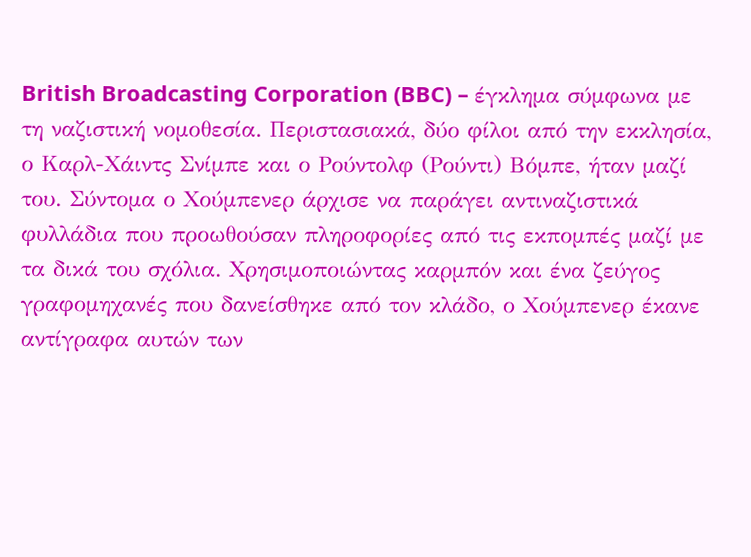British Broadcasting Corporation (BBC) – έγκλημα σύμφωνα με τη ναζιστική νομοθεσία. Περιστασιακά, δύο φίλοι από την εκκλησία, ο Καρλ-Χάιντς Σνίμπε και ο Ρούντολφ (Ρούντι) Βόμπε, ήταν μαζί του. Σύντομα ο Χούμπενερ άρχισε να παράγει αντιναζιστικά φυλλάδια που προωθούσαν πληροφορίες από τις εκπομπές μαζί με τα δικά του σχόλια. Χρησιμοποιώντας καρμπόν και ένα ζεύγος γραφομηχανές που δανείσθηκε από τον κλάδο, ο Χούμπενερ έκανε αντίγραφα αυτών των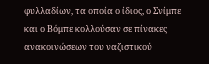φυλλαδίων, τα οποία ο ίδιος, ο Σνίμπε και ο Βόμπε κολλούσαν σε πίνακες ανακοινώσεων του ναζιστικού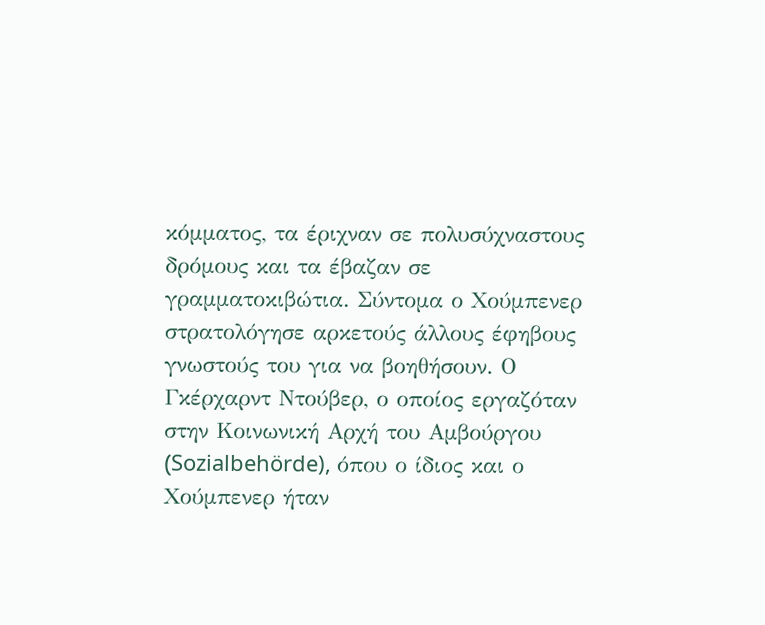κόμματος, τα έριχναν σε πολυσύχναστους δρόμους και τα έβαζαν σε γραμματοκιβώτια. Σύντομα ο Χούμπενερ στρατολόγησε αρκετούς άλλους έφηβους γνωστούς του για να βοηθήσουν. Ο Γκέρχαρντ Ντούβερ, ο οποίος εργαζόταν στην Κοινωνική Αρχή του Αμβούργου (Sozialbehörde), όπου ο ίδιος και ο Χούμπενερ ήταν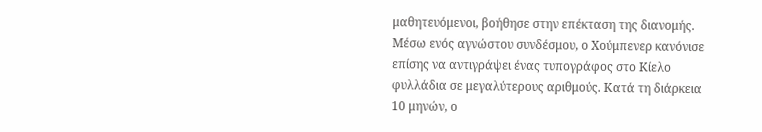μαθητευόμενοι, βοήθησε στην επέκταση της διανομής. Μέσω ενός αγνώστου συνδέσμου, ο Χούμπενερ κανόνισε επίσης να αντιγράψει ένας τυπογράφος στο Κίελο φυλλάδια σε μεγαλύτερους αριθμούς. Κατά τη διάρκεια 10 μηνών, ο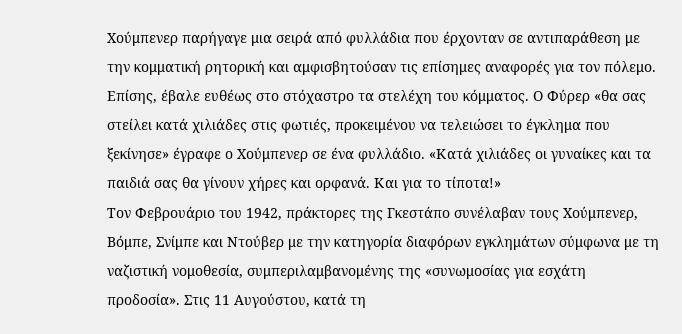Χούμπενερ παρήγαγε μια σειρά από φυλλάδια που έρχονταν σε αντιπαράθεση με την κομματική ρητορική και αμφισβητούσαν τις επίσημες αναφορές για τον πόλεμο. Επίσης, έβαλε ευθέως στο στόχαστρο τα στελέχη του κόμματος. Ο Φύρερ «θα σας στείλει κατά χιλιάδες στις φωτιές, προκειμένου να τελειώσει το έγκλημα που ξεκίνησε» έγραφε ο Χούμπενερ σε ένα φυλλάδιο. «Κατά χιλιάδες οι γυναίκες και τα παιδιά σας θα γίνουν χήρες και ορφανά. Και για το τίποτα!»
Τον Φεβρουάριο του 1942, πράκτορες της Γκεστάπο συνέλαβαν τους Χούμπενερ, Βόμπε, Σνίμπε και Ντούβερ με την κατηγορία διαφόρων εγκλημάτων σύμφωνα με τη ναζιστική νομοθεσία, συμπεριλαμβανομένης της «συνωμοσίας για εσχάτη προδοσία». Στις 11 Αυγούστου, κατά τη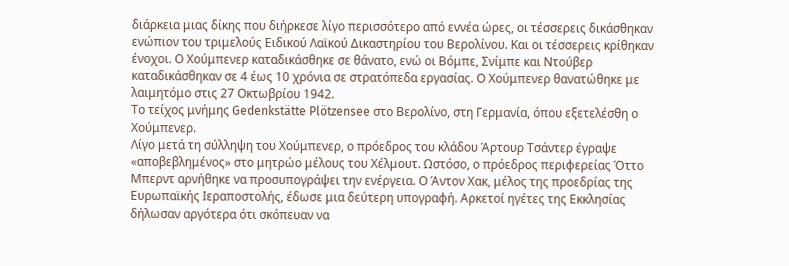διάρκεια μιας δίκης που διήρκεσε λίγο περισσότερο από εννέα ώρες, οι τέσσερεις δικάσθηκαν ενώπιον του τριμελούς Ειδικού Λαϊκού Δικαστηρίου του Βερολίνου. Και οι τέσσερεις κρίθηκαν ένοχοι. Ο Χούμπενερ καταδικάσθηκε σε θάνατο, ενώ οι Βόμπε, Σνίμπε και Ντούβερ καταδικάσθηκαν σε 4 έως 10 χρόνια σε στρατόπεδα εργασίας. Ο Χούμπενερ θανατώθηκε με λαιμητόμο στις 27 Οκτωβρίου 1942.
Το τείχος μνήμης Gedenkstätte Plötzensee στο Βερολίνο, στη Γερμανία, όπου εξετελέσθη ο Χούμπενερ.
Λίγο μετά τη σύλληψη του Χούμπενερ, ο πρόεδρος του κλάδου Άρτουρ Τσάντερ έγραψε «αποβεβλημένος» στο μητρώο μέλους του Χέλμουτ. Ωστόσο, ο πρόεδρος περιφερείας Όττο Μπερντ αρνήθηκε να προσυπογράψει την ενέργεια. Ο Άντον Χακ, μέλος της προεδρίας της Ευρωπαϊκής Ιεραποστολής, έδωσε μια δεύτερη υπογραφή. Αρκετοί ηγέτες της Εκκλησίας δήλωσαν αργότερα ότι σκόπευαν να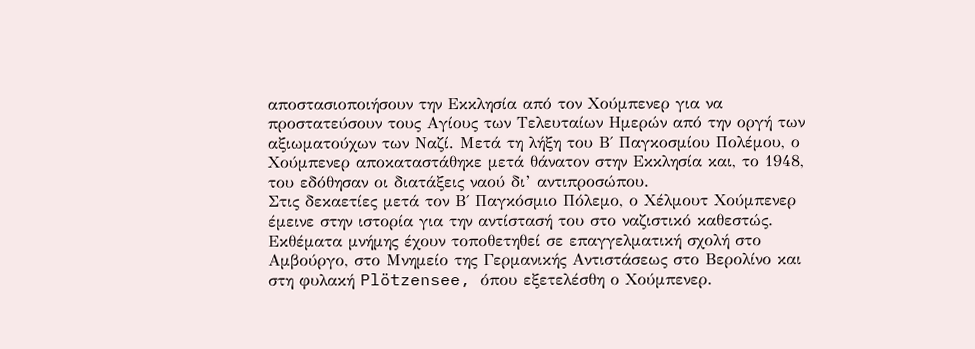αποστασιοποιήσουν την Εκκλησία από τον Χούμπενερ για να προστατεύσουν τους Αγίους των Τελευταίων Ημερών από την οργή των αξιωματούχων των Ναζί. Μετά τη λήξη του Β΄ Παγκοσμίου Πολέμου, ο Χούμπενερ αποκαταστάθηκε μετά θάνατον στην Εκκλησία και, το 1948, του εδόθησαν οι διατάξεις ναού δι’ αντιπροσώπου.
Στις δεκαετίες μετά τον Β΄ Παγκόσμιο Πόλεμο, ο Χέλμουτ Χούμπενερ έμεινε στην ιστορία για την αντίστασή του στο ναζιστικό καθεστώς. Εκθέματα μνήμης έχουν τοποθετηθεί σε επαγγελματική σχολή στο Αμβούργο, στο Μνημείο της Γερμανικής Αντιστάσεως στο Βερολίνο και στη φυλακή Plötzensee, όπου εξετελέσθη ο Χούμπενερ.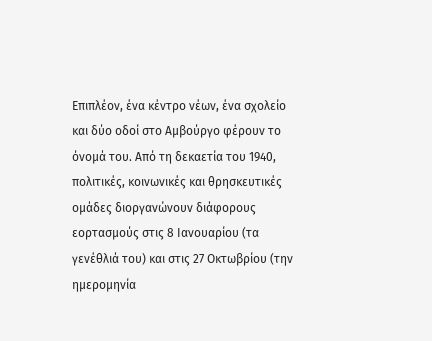Επιπλέον, ένα κέντρο νέων, ένα σχολείο και δύο οδοί στο Αμβούργο φέρουν το όνομά του. Από τη δεκαετία του 1940, πολιτικές, κοινωνικές και θρησκευτικές ομάδες διοργανώνουν διάφορους εορτασμούς στις 8 Ιανουαρίου (τα γενέθλιά του) και στις 27 Οκτωβρίου (την ημερομηνία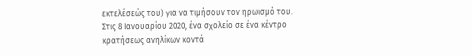εκτελέσεώς του) για να τιμήσουν τον ηρωισμό του. Στις 8 Ιανουαρίου 2020, ένα σχολείο σε ένα κέντρο κρατήσεως ανηλίκων κοντά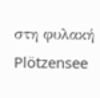στη φυλακή Plötzensee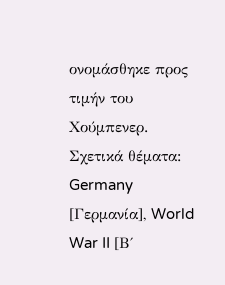ονομάσθηκε προς τιμήν του Χούμπενερ.
Σχετικά θέματα: Germany [Γερμανία], World War II [Β΄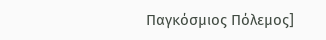Παγκόσμιος Πόλεμος]